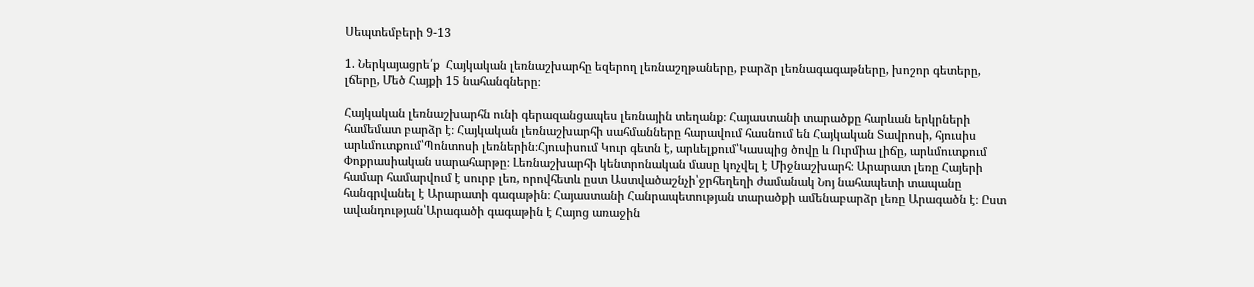Սեպտեմբերի 9-13

1. Ներկայացրե՛ք  Հայկական լեռնաշխարհը եզերող լեռնաշղթաները, բարձր լեռնագագաթները, խոշոր գետերը, լճերը, Մեծ Հայքի 15 նահանգները։

Հայկական լեռնաշխարհն ունի գերազանցապես լեռնային տեղանք։ Հայաստանի տարածքը հարևան երկրների համեմատ բարձր է։ Հայկական լեռնաշխարհի սահմանները հարավում հասնում են Հայկական Տավրոսի, հյուսիս արևմուտքում՝Պոնտոսի լեռներին։Հյուսիսում Կուր գետն է, արևելքում՝Կասպից ծովը և Ուրմիա լիճը, արևմուտքում Փոքրասիական սարահարթը։ Լեռնաշխարհի կենտրոնական մասը կոչվել է Միջնաշխարհ։ Արարատ լեռը Հայերի համար համարվում է սուրբ լեռ, որովհետև ըստ Աստվածաշնչի՝ջրհեղեղի ժամանակ Նոյ նահապետի տապանը հանգրվանել է Արարատի գագաթին։ Հայաստանի Հանրապետության տարածքի ամենաբարձր լեռը Արագածն է։ Ըստ ավանդության՝Արագածի գագաթին է Հայոց առաջին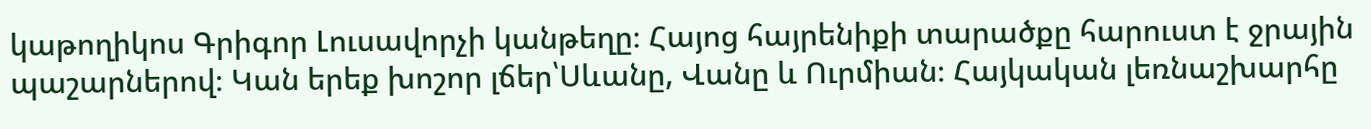կաթողիկոս Գրիգոր Լուսավորչի կանթեղը։ Հայոց հայրենիքի տարածքը հարուստ է ջրային պաշարներով։ Կան երեք խոշոր լճեր՝Սևանը, Վանը և Ուրմիան։ Հայկական լեռնաշխարհը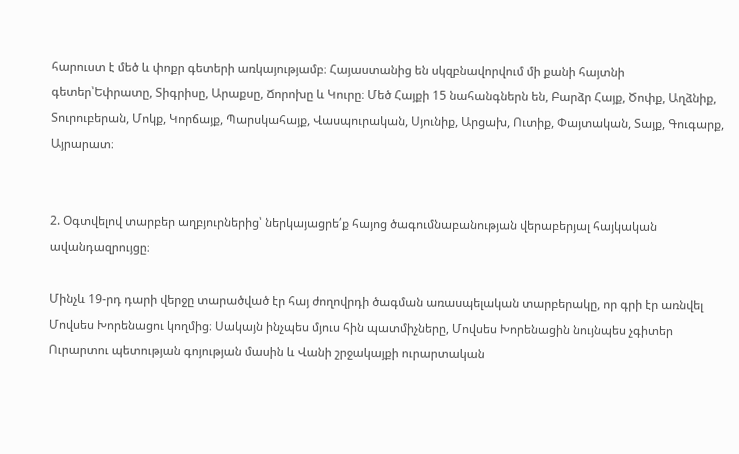հարուստ է մեծ և փոքր գետերի առկայությամբ։ Հայաստանից են սկզբնավորվում մի քանի հայտնի գետեր՝Եփրատը, Տիգրիսը, Արաքսը, Ճորոխը և Կուրը։ Մեծ Հայքի 15 նահանգներն են, Բարձր Հայք, Ծոփք, Աղձնիք, Տուրուբերան, Մոկք, Կորճայք, Պարսկահայք, Վասպուրական, Սյունիք, Արցախ, Ուտիք, Փայտական, Տայք, Գուգարք, Այրարատ։


2. Օգտվելով տարբեր աղբյուրներից՝ ներկայացրե՛ք հայոց ծագումնաբանության վերաբերյալ հայկական ավանդազրույցը։

Մինչև 19-րդ դարի վերջը տարածված էր հայ ժողովրդի ծագման առասպելական տարբերակը, որ գրի էր առնվել Մովսես Խորենացու կողմից։ Սակայն ինչպես մյուս հին պատմիչները, Մովսես Խորենացին նույնպես չգիտեր Ուրարտու պետության գոյության մասին և Վանի շրջակայքի ուրարտական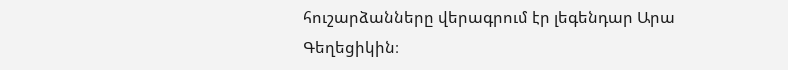հուշարձանները վերագրում էր լեգենդար Արա Գեղեցիկին։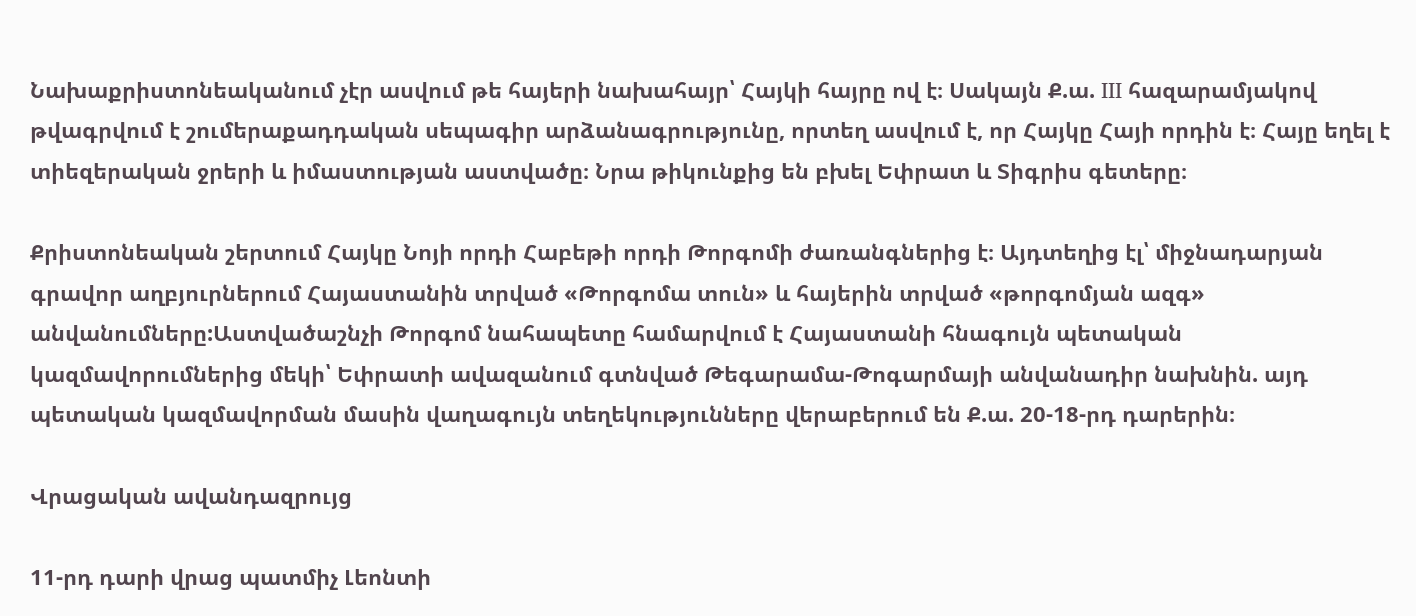Նախաքրիստոնեականում չէր ասվում թե հայերի նախահայր՝ Հայկի հայրը ով է։ Սակայն Ք.ա. III հազարամյակով թվագրվում է շումերաքադդական սեպագիր արձանագրությունը, որտեղ ասվում է, որ Հայկը Հայի որդին է։ Հայը եղել է տիեզերական ջրերի և իմաստության աստվածը։ Նրա թիկունքից են բխել Եփրատ և Տիգրիս գետերը։

Քրիստոնեական շերտում Հայկը Նոյի որդի Հաբեթի որդի Թորգոմի ժառանգներից է։ Այդտեղից էլ՝ միջնադարյան գրավոր աղբյուրներում Հայաստանին տրված «Թորգոմա տուն» և հայերին տրված «թորգոմյան ազգ» անվանումները:Աստվածաշնչի Թորգոմ նահապետը համարվում է Հայաստանի հնագույն պետական կազմավորումներից մեկի՝ Եփրատի ավազանում գտնված Թեգարամա-Թոգարմայի անվանադիր նախնին. այդ պետական կազմավորման մասին վաղագույն տեղեկությունները վերաբերում են Ք.ա. 20-18-րդ դարերին։

Վրացական ավանդազրույց

11-րդ դարի վրաց պատմիչ Լեոնտի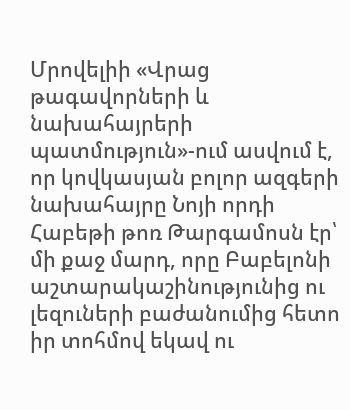Մրովելիի «Վրաց թագավորների և նախահայրերի պատմություն»-ում ասվում է, որ կովկասյան բոլոր ազգերի նախահայրը Նոյի որդի Հաբեթի թոռ Թարգամոսն էր՝ մի քաջ մարդ, որը Բաբելոնի աշտարակաշինությունից ու լեզուների բաժանումից հետո իր տոհմով եկավ ու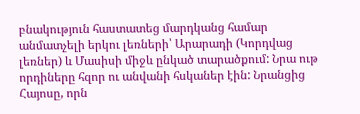բնակություն հաստատեց մարդկանց համար անմատչելի երկու լեռների՝ Արարադի (Կորդվաց լեռներ) և Մասիսի միջև ընկած տարածքում: Նրա ութ որդիները հզոր ու անվանի հսկաներ էին: Նրանցից Հայոսը, որն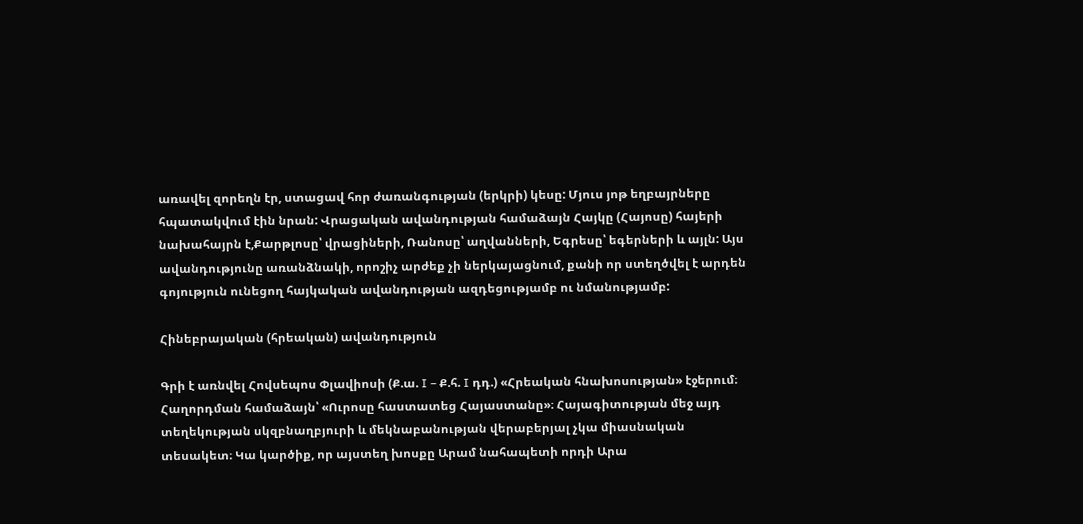առավել զորեղն էր, ստացավ հոր ժառանգության (երկրի) կեսը: Մյուս յոթ եղբայրները հպատակվում էին նրան: Վրացական ավանդության համաձայն Հայկը (Հայոսը) հայերի նախահայրն է,Քարթլոսը՝ վրացիների, Ռանոսը՝ աղվանների, Եգրեսը՝ եգերների և այլն: Այս ավանդությունը առանձնակի, որոշիչ արժեք չի ներկայացնում, քանի որ ստեղծվել է արդեն գոյություն ունեցող հայկական ավանդության ազդեցությամբ ու նմանությամբ:

Հինեբրայական (հրեական) ավանդություն

Գրի է առնվել Հովսեպոս Փլավիոսի (Ք.ա. I – Ք.հ. I դդ.) «Հրեական հնախոսության» էջերում։ Հաղորդման համաձայն՝ «Ուրոսը հաստատեց Հայաստանը»։ Հայագիտության մեջ այդ տեղեկության սկզբնաղբյուրի և մեկնաբանության վերաբերյալ չկա միասնական տեսակետ։ Կա կարծիք, որ այստեղ խոսքը Արամ նահապետի որդի Արա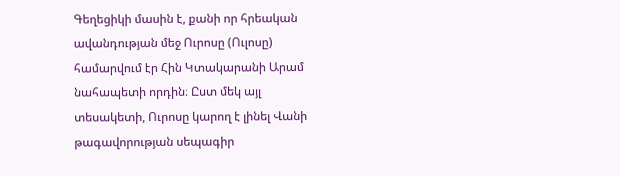Գեղեցիկի մասին է, քանի որ հրեական ավանդության մեջ Ուրոսը (Ուլոսը) համարվում էր Հին Կտակարանի Արամ նահապետի որդին։ Ըստ մեկ այլ տեսակետի, Ուրոսը կարող է լինել Վանի թագավորության սեպագիր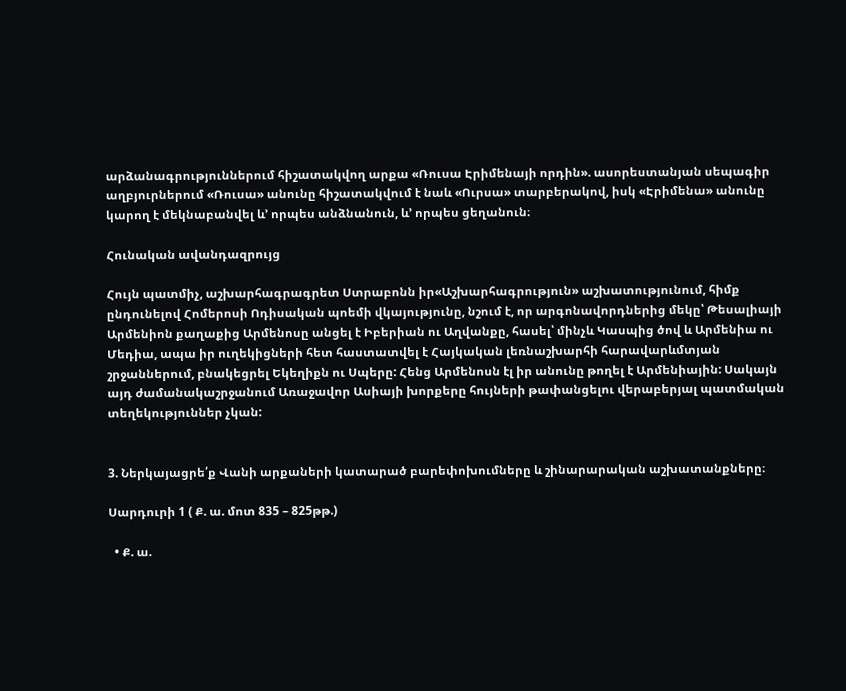արձանագրություններում հիշատակվող արքա «Ռուսա Էրիմենայի որդին». ասորեստանյան սեպագիր աղբյուրներում «Ռուսա» անունը հիշատակվում է նաև «Ուրսա» տարբերակով, իսկ «Էրիմենա» անունը կարող է մեկնաբանվել և’ որպես անձնանուն, և’ որպես ցեղանուն։

Հունական ավանդազրույց

Հույն պատմիչ, աշխարհագրագրետ Ստրաբոնն իր«Աշխարհագրություն» աշխատությունում, հիմք ընդունելով Հոմերոսի Ոդիսական պոեմի վկայությունը, նշում է, որ արգոնավորդներից մեկը՝ Թեսալիայի Արմենիոն քաղաքից Արմենոսը անցել է Իբերիան ու Աղվանքը, հասել՝ մինչև Կասպից ծով և Արմենիա ու Մեդիա, ապա իր ուղեկիցների հետ հաստատվել է Հայկական լեռնաշխարհի հարավարևմտյան շրջաններում, բնակեցրել Եկեղիքն ու Սպերը: Հենց Արմենոսն էլ իր անունը թողել է Արմենիային: Սակայն այդ ժամանակաշրջանում Առաջավոր Ասիայի խորքերը հույների թափանցելու վերաբերյալ պատմական տեղեկություններ չկան:


3. Ներկայացրե՛ք Վանի արքաների կատարած բարեփոխումները և շինարարական աշխատանքները։

Սարդուրի 1 ( Ք. ա. մոտ 835 – 825թթ.)

  • Ք. ա.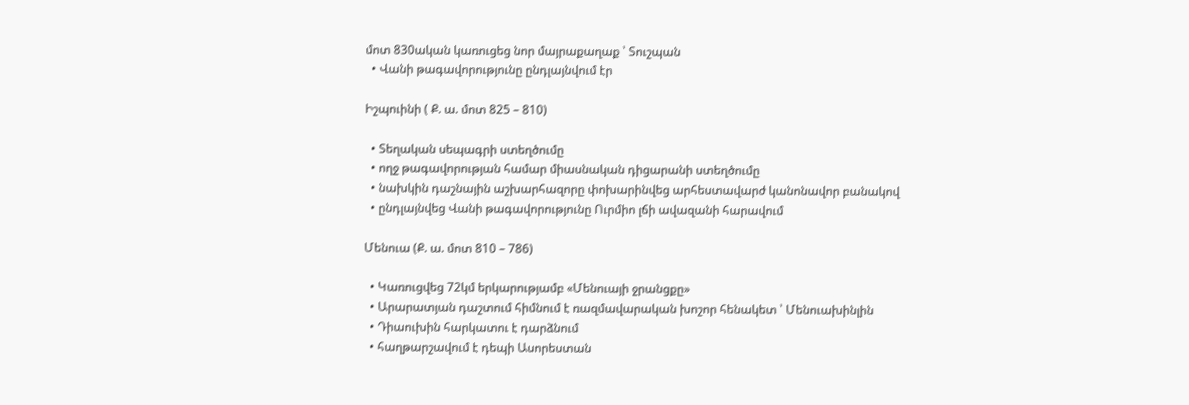մոտ 830ական կառուցեց նոր մայրաքաղաք ՝ Տուշպան
  • Վանի թագավորությունը ընդլայնվում էր

Իշպուինի ( Ք. ա. մոտ 825 – 810)

  • Տեղական սեպագրի ստեղծումը
  • ողջ թագավորության համար միասնական դիցարանի ստեղծումը
  • նախկին դաշնային աշխարհազորը փոխարինվեց արհեստավարժ կանոնավոր բանակով
  • ընդլայնվեց Վանի թագավորությունը Ուրմիո լճի ավազանի հարավում

Մենուա (Ք. ա. մոտ 810 – 786)

  • Կառուցվեց 72կմ երկարությամբ «Մենուայի ջրանցքը»
  • Արարատյան դաշտում հիմնում է ռազմավարական խոշոր հենակետ ՝ Մենուախինլին
  • Դիաուխին հարկատու է դարձնում
  • հաղթարշավում է դեպի Ասորեստան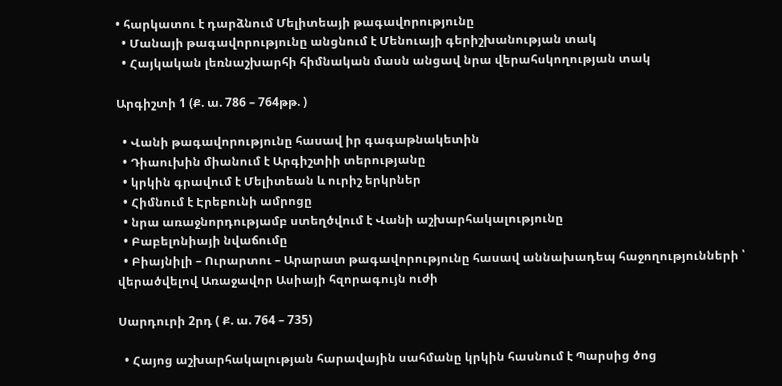• հարկատու է դարձնում Մելիտեայի թագավորությունը
  • Մանայի թագավորությունը անցնում է Մենուայի գերիշխանության տակ
  • Հայկական լեռնաշխարհի հիմնական մասն անցավ նրա վերահսկողության տակ

Արգիշտի 1 (Ք. ա. 786 – 764թթ. )

  • Վանի թագավորությունը հասավ իր գագաթնակետին
  • Դիաուխին միանում է Արգիշտիի տերությանը
  • կրկին գրավում է Մելիտեան և ուրիշ երկրներ
  • Հիմնում է Էրեբունի ամրոցը
  • նրա առաջնորդությամբ ստեղծվում է Վանի աշխարհակալությունը
  • Բաբելոնիայի նվաճումը
  • Բիայնիլի – Ուրարտու – Արարատ թագավորությունը հասավ աննախադեպ հաջողությունների ՝ վերածվելով Առաջավոր Ասիայի հզորագույն ուժի

Սարդուրի 2րդ ( Ք. ա. 764 – 735)

  • Հայոց աշխարհակալության հարավային սահմանը կրկին հասնում է Պարսից ծոց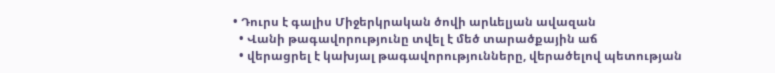• Դուրս է գալիս Միջերկրական ծովի արևելյան ավազան
  • Վանի թագավորությունը տվել է մեծ տարածքային աճ
  • վերացրել է կախյալ թագավորությունները, վերածելով պետության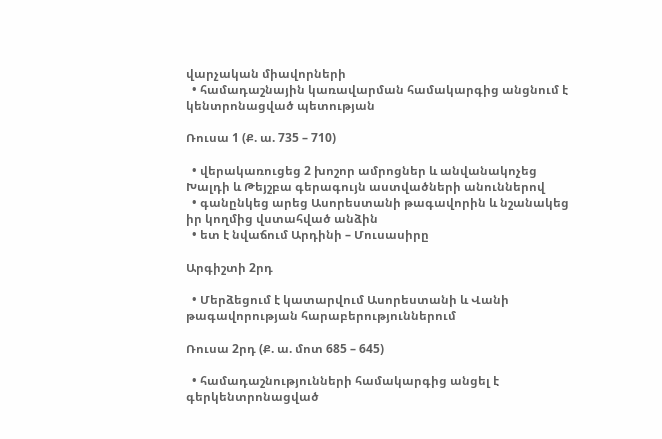վարչական միավորների
  • համադաշնային կառավարման համակարգից անցնում է կենտրոնացված պետության

Ռուսա 1 (Ք. ա. 735 – 710)

  • վերակառուցեց 2 խոշոր ամրոցներ և անվանակոչեց Խալդի և Թեյշբա գերագույն աստվածների անուններով
  • գանընկեց արեց Ասորեստանի թագավորին և նշանակեց իր կողմից վստահված անձին
  • ետ է նվաճում Արդինի – Մուսասիրը

Արգիշտի 2րդ

  • Մերձեցում է կատարվում Ասորեստանի և Վանի թագավորության հարաբերություններում

Ռուսա 2րդ (Ք. ա. մոտ 685 – 645)

  • համադաշնությունների համակարգից անցել է գերկենտրոնացված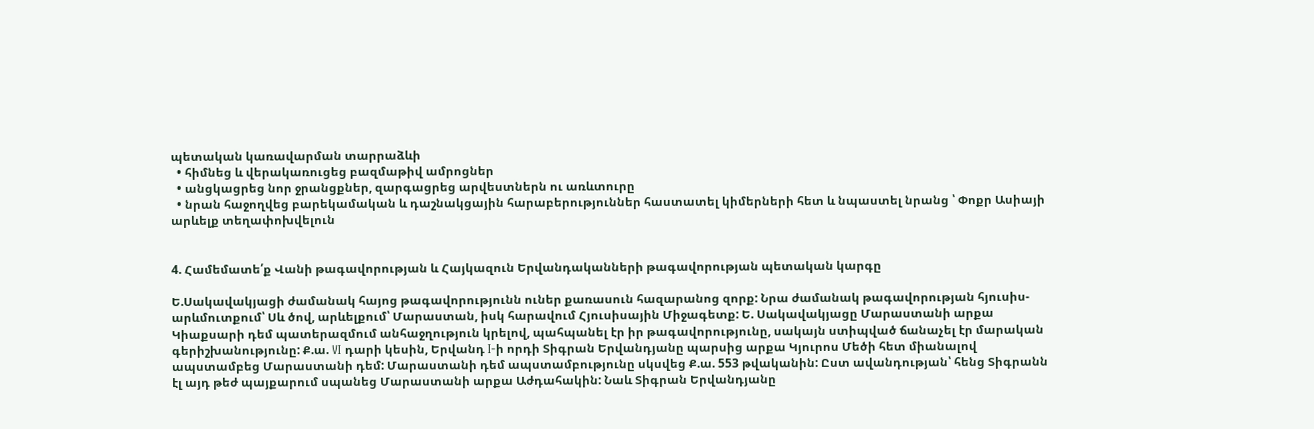պետական կառավարման տարրաձևի
  • հիմնեց և վերակառուցեց բազմաթիվ ամրոցներ
  • անցկացրեց նոր ջրանցքներ, զարգացրեց արվեստներն ու առևտուրը
  • նրան հաջողվեց բարեկամական և դաշնակցային հարաբերություններ հաստատել կիմերների հետ և նպաստել նրանց ՝ Փոքր Ասիայի արևելք տեղափոխվելուն


4. Համեմատե՛ք Վանի թագավորության և Հայկազուն Երվանդականների թագավորության պետական կարգը

Ե.Սակավակյացի ժամանակ հայոց թագավորությունն ուներ քառասուն հազարանոց զորք: Նրա ժամանակ թագավորության հյուսիս-արևմուտքում՝ Սև ծով, արևելքում՝ Մարաստան, իսկ հարավում Հյուսիսային Միջագետք: Ե. Սակավակյացը Մարաստանի արքա Կիաքսարի դեմ պատերազմում անհաջղություն կրելով, պահպանել էր իր թագավորությունը, սակայն ստիպված ճանաչել էր մարական գերիշխանությունը: Ք.ա. VI դարի կեսին, Երվանդ I-ի որդի Տիգրան Երվանդյանը պարսից արքա Կյուրոս Մեծի հետ միանալով ապստամբեց Մարաստանի դեմ: Մարաստանի դեմ ապստամբությունը սկսվեց Ք.ա. 553 թվականին: Ըստ ավանդության՝ հենց Տիգրանն էլ այդ թեժ պայքարում սպանեց Մարաստանի արքա Աժդահակին: Նաև Տիգրան Երվանդյանը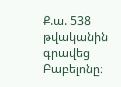Ք.ա. 538 թվականին գրավեց Բաբելոնը։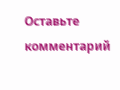Оставьте комментарий